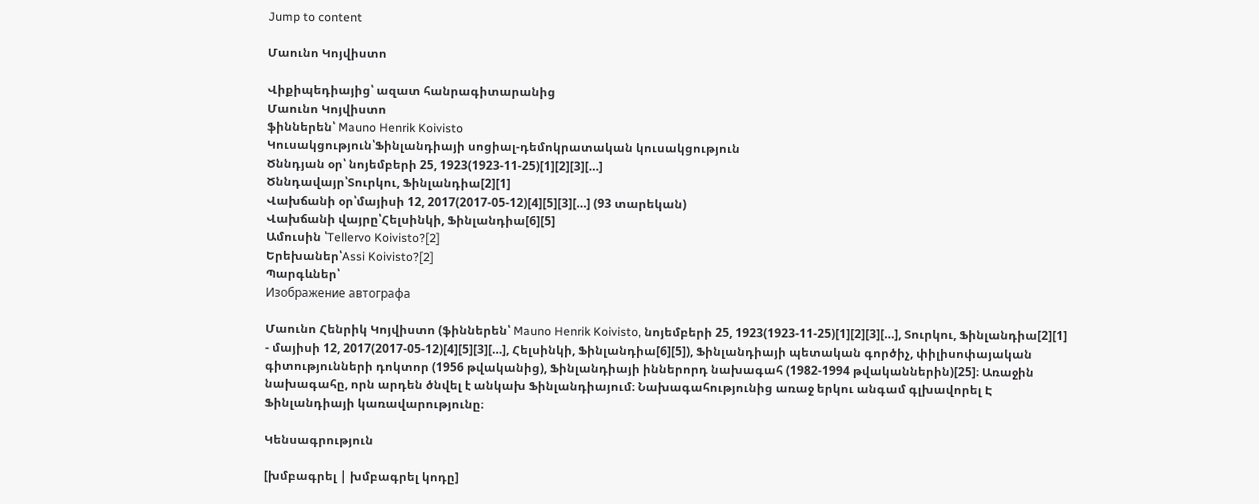Jump to content

Մաունո Կոյվիստո

Վիքիպեդիայից՝ ազատ հանրագիտարանից
Մաունո Կոյվիստո
ֆիններեն՝ Mauno Henrik Koivisto
Կուսակցություն՝Ֆինլանդիայի սոցիալ-դեմոկրատական կուսակցություն
Ծննդյան օր՝ նոյեմբերի 25, 1923(1923-11-25)[1][2][3][…]
Ծննդավայր՝Տուրկու, Ֆինլանդիա[2][1]
Վախճանի օր՝մայիսի 12, 2017(2017-05-12)[4][5][3][…] (93 տարեկան)
Վախճանի վայրը՝Հելսինկի, Ֆինլանդիա[6][5]
Ամուսին ՝Tellervo Koivisto?[2]
Երեխաներ՝Assi Koivisto?[2]
Պարգևներ՝
Изображение автографа

Մաունո Հենրիկ Կոյվիստո (ֆիններեն՝ Mauno Henrik Koivisto, նոյեմբերի 25, 1923(1923-11-25)[1][2][3][…], Տուրկու, Ֆինլանդիա[2][1] - մայիսի 12, 2017(2017-05-12)[4][5][3][…], Հելսինկի, Ֆինլանդիա[6][5]), Ֆինլանդիայի պետական գործիչ, փիլիսոփայական գիտությունների դոկտոր (1956 թվականից), Ֆինլանդիայի իններորդ նախագահ (1982-1994 թվականներին)[25]։ Առաջին նախագահը, որն արդեն ծնվել է անկախ Ֆինլանդիայում։ Նախագահությունից առաջ երկու անգամ գլխավորել Է Ֆինլանդիայի կառավարությունը։

Կենսագրություն

[խմբագրել | խմբագրել կոդը]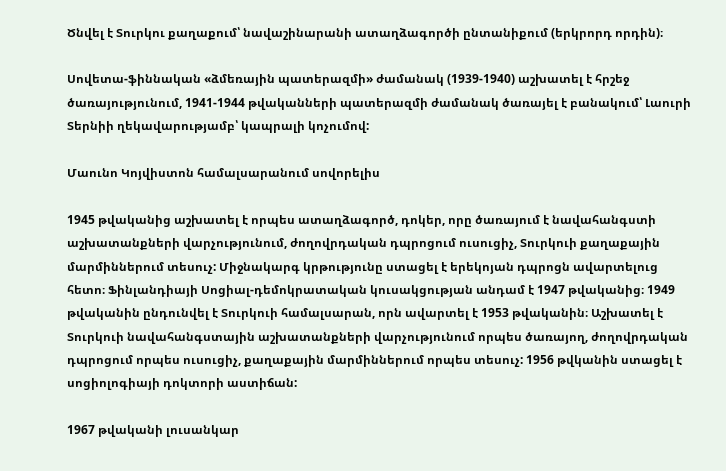Ծնվել է Տուրկու քաղաքում՝ նավաշինարանի ատաղձագործի ընտանիքում (երկրորդ որդին)։

Սովետա-ֆիննական «ձմեռային պատերազմի» ժամանակ (1939-1940) աշխատել է հրշեջ ծառայությունում, 1941-1944 թվականների պատերազմի ժամանակ ծառայել է բանակում՝ Լաուրի Տերնիի ղեկավարությամբ՝ կապրալի կոչումով:

Մաունո Կոյվիստոն համալսարանում սովորելիս

1945 թվականից աշխատել է որպես ատաղձագործ, դոկեր, որը ծառայում է նավահանգստի աշխատանքների վարչությունում, ժողովրդական դպրոցում ուսուցիչ, Տուրկուի քաղաքային մարմիններում տեսուչ: Միջնակարգ կրթությունը ստացել է երեկոյան դպրոցն ավարտելուց հետո։ Ֆինլանդիայի Սոցիալ-դեմոկրատական կուսակցության անդամ է 1947 թվականից։ 1949 թվականին ընդունվել է Տուրկուի համալսարան, որն ավարտել է 1953 թվականին։ Աշխատել է Տուրկուի նավահանգստային աշխատանքների վարչությունում որպես ծառայող, ժողովրդական դպրոցում որպես ուսուցիչ, քաղաքային մարմիններում որպես տեսուչ: 1956 թվկանին ստացել է սոցիոլոգիայի դոկտորի աստիճան:

1967 թվականի լուսանկար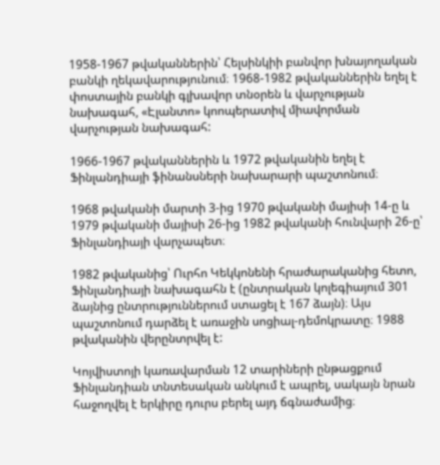1958-1967 թվականներին՝ Հելսինկիի բանվոր խնայողական բանկի ղեկավարությունում։ 1968-1982 թվականներին եղել է փոստային բանկի գլխավոր տնօրեն և վարչության նախագահ, «Էլանտո» կոոպերատիվ միավորման վարչության նախագահ:

1966-1967 թվականներին և 1972 թվականին եղել է Ֆինլանդիայի ֆինանսների նախարարի պաշտոնում։

1968 թվականի մարտի 3-ից 1970 թվականի մայիսի 14-ը և 1979 թվականի մայիսի 26-ից 1982 թվականի հունվարի 26-ը՝ Ֆինլանդիայի վարչապետ։

1982 թվականից՝ Ուրհո Կեկկոնենի հրաժարականից հետո, Ֆինլանդիայի նախագահն է (ընտրական կոլեգիայում 301 ձայնից ընտրություններում ստացել է 167 ձայն)։ Այս պաշտոնում դարձել է առաջին սոցիալ-դեմոկրատը։ 1988 թվականին վերընտրվել է:

Կոյվիստոյի կառավարման 12 տարիների ընթացքում Ֆինլանդիան տնտեսական անկում է ապրել, սակայն նրան հաջողվել է երկիրը դուրս բերել այդ ճգնաժամից։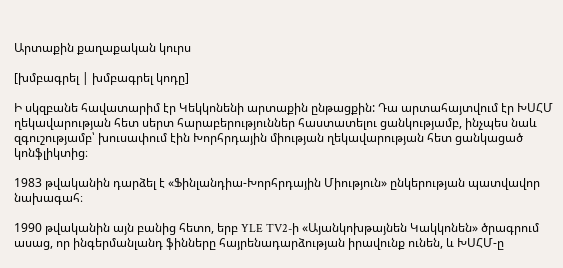Արտաքին քաղաքական կուրս

[խմբագրել | խմբագրել կոդը]

Ի սկզբանե հավատարիմ էր Կեկկոնենի արտաքին ընթացքին: Դա արտահայտվում էր ԽՍՀՄ ղեկավարության հետ սերտ հարաբերություններ հաստատելու ցանկությամբ, ինչպես նաև զգուշությամբ՝ խուսափում էին Խորհրդային միության ղեկավարության հետ ցանկացած կոնֆլիկտից։

1983 թվականին դարձել է «Ֆինլանդիա-Խորհրդային Միություն» ընկերության պատվավոր նախագահ։

1990 թվականին այն բանից հետո, երբ YLE TV2-ի «Այանկոխթայնեն Կակկոնեն» ծրագրում ասաց, որ ինգերմանլանդ ֆինները հայրենադարձության իրավունք ունեն, և ԽՍՀՄ-ը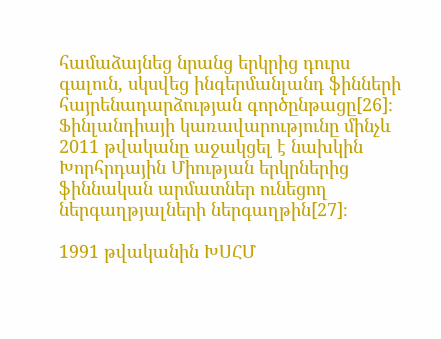համաձայնեց նրանց երկրից դուրս գալուն, սկսվեց ինգերմանլանդ ֆինների հայրենադարձության գործընթացը[26]։ Ֆինլանդիայի կառավարությունը մինչև 2011 թվականը աջակցել է նախկին Խորհրդային Միության երկրներից ֆիննական արմատներ ունեցող ներգաղթյալների ներգաղթին[27]։

1991 թվականին ԽՍՀՄ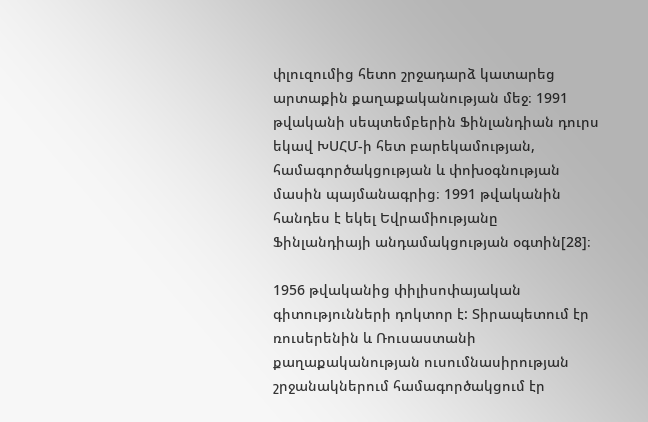փլուզումից հետո շրջադարձ կատարեց արտաքին քաղաքականության մեջ։ 1991 թվականի սեպտեմբերին Ֆինլանդիան դուրս եկավ ԽՍՀՄ-ի հետ բարեկամության, համագործակցության և փոխօգնության մասին պայմանագրից։ 1991 թվականին հանդես է եկել Եվրամիությանը Ֆինլանդիայի անդամակցության օգտին[28]։

1956 թվականից փիլիսոփայական գիտությունների դոկտոր է: Տիրապետում էր ռուսերենին և Ռուսաստանի քաղաքականության ուսումնասիրության շրջանակներում համագործակցում էր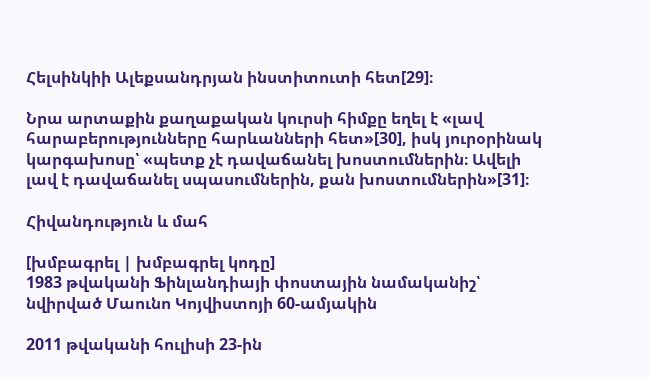Հելսինկիի Ալեքսանդրյան ինստիտուտի հետ[29]։

Նրա արտաքին քաղաքական կուրսի հիմքը եղել է «լավ հարաբերությունները հարևանների հետ»[30], իսկ յուրօրինակ կարգախոսը՝ «պետք չէ դավաճանել խոստումներին։ Ավելի լավ է դավաճանել սպասումներին, քան խոստումներին»[31]։

Հիվանդություն և մահ

[խմբագրել | խմբագրել կոդը]
1983 թվականի Ֆինլանդիայի փոստային նամականիշ՝ նվիրված Մաունո Կոյվիստոյի 60-ամյակին

2011 թվականի հուլիսի 23-ին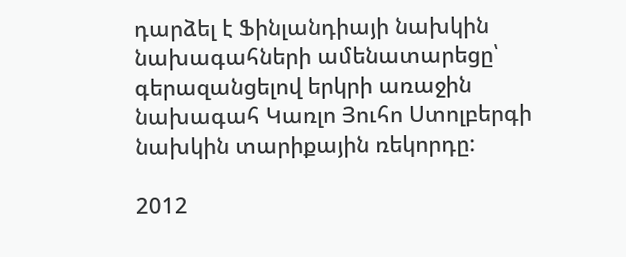դարձել է Ֆինլանդիայի նախկին նախագահների ամենատարեցը՝ գերազանցելով երկրի առաջին նախագահ Կառլո Յուհո Ստոլբերգի նախկին տարիքային ռեկորդը:

2012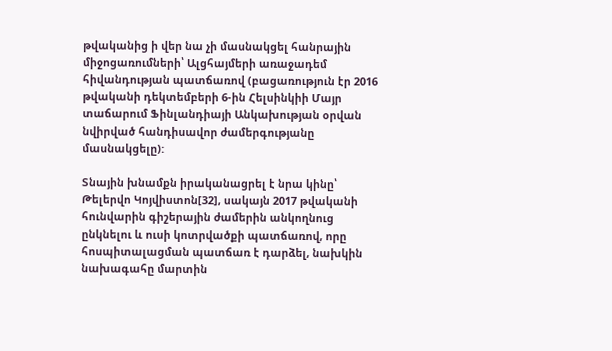թվականից ի վեր նա չի մասնակցել հանրային միջոցառումների՝ Ալցհայմերի առաջադեմ հիվանդության պատճառով (բացառություն էր 2016 թվականի դեկտեմբերի 6-ին Հելսինկիի Մայր տաճարում Ֆինլանդիայի Անկախության օրվան նվիրված հանդիսավոր ժամերգությանը մասնակցելը):

Տնային խնամքն իրականացրել է նրա կինը՝ Թելերվո Կոյվիստոն[32], սակայն 2017 թվականի հունվարին գիշերային ժամերին անկողնուց ընկնելու և ուսի կոտրվածքի պատճառով, որը հոսպիտալացման պատճառ է դարձել, նախկին նախագահը մարտին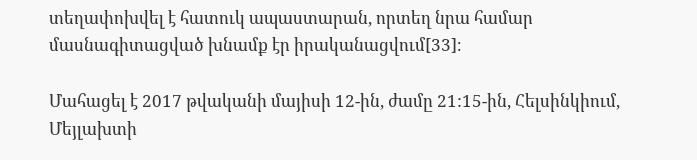տեղափոխվել է հատուկ ապաստարան, որտեղ նրա համար մասնագիտացված խնամք էր իրականացվում[33]։

Մահացել է 2017 թվականի մայիսի 12-ին, ժամը 21:15-ին, Հելսինկիում, Մեյլախտի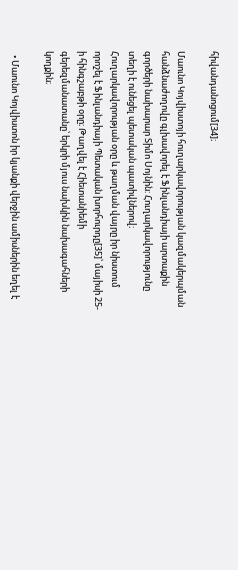հիվանդանոցում[34]։

Մաունո Կոյվիստոյի հուղարկավորության կազմակերպման հանձնաժողովը գլխավորել է Ֆինլանդիայի արտաքին գործերի նախարար Տիմո Սոյնին: Հուղարկավորությունը տեղի է ունեցել պետական պատիվներով։ Հուղարկավորության օրը և թաղման վայրը իր նիստում որոշել է Ֆինլանդիայի Պետական խորհուրդը[35]՝ մայիսի 25-ի հինգշաբթի օրը։ Թաղվել է Հիետանիեմի գերեզմանատանը՝ երկրի մյուս նախկին նախագահների կողքին։

  • Մաունո Կոյվիստոն իր կյանքի վերջին ամիսներին եղել է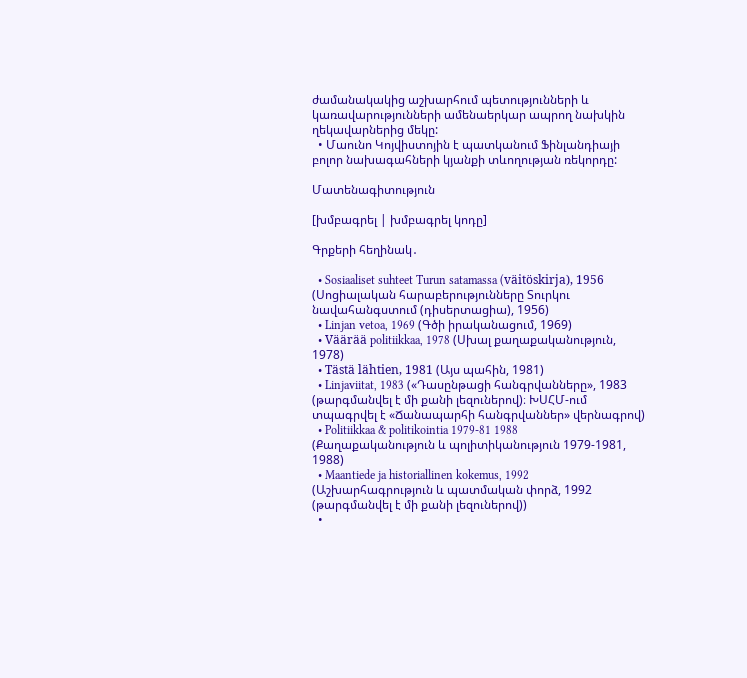ժամանակակից աշխարհում պետությունների և կառավարությունների ամենաերկար ապրող նախկին ղեկավարներից մեկը:
  • Մաունո Կոյվիստոյին է պատկանում Ֆինլանդիայի բոլոր նախագահների կյանքի տևողության ռեկորդը:

Մատենագիտություն

[խմբագրել | խմբագրել կոդը]

Գրքերի հեղինակ․

  • Sosiaaliset suhteet Turun satamassa (väitöskirja), 1956 (Սոցիալական հարաբերությունները Տուրկու նավահանգստում (դիսերտացիա), 1956)
  • Linjan vetoa, 1969 (Գծի իրականացում, 1969)
  • Väärää politiikkaa, 1978 (Սխալ քաղաքականություն, 1978)
  • Tästä lähtien, 1981 (Այս պահին, 1981)
  • Linjaviitat, 1983 («Դասընթացի հանգրվանները», 1983 (թարգմանվել է մի քանի լեզուներով)։ ԽՍՀՄ-ում տպագրվել է «Ճանապարհի հանգրվաններ» վերնագրով)
  • Politiikkaa & politikointia 1979-81 1988 (Քաղաքականություն և պոլիտիկանություն 1979-1981, 1988)
  • Maantiede ja historiallinen kokemus, 1992 (Աշխարհագրություն և պատմական փորձ, 1992 (թարգմանվել է մի քանի լեզուներով))
  •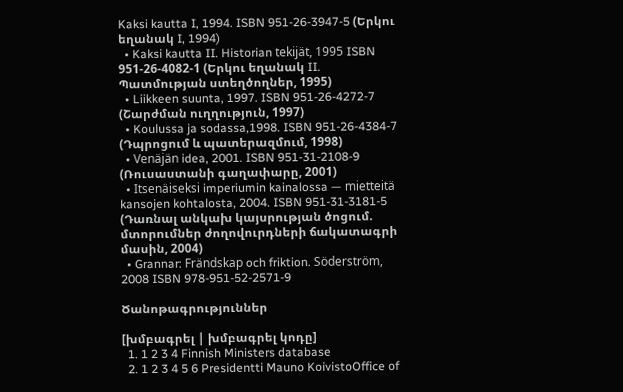Kaksi kautta I, 1994. ISBN 951-26-3947-5 (Երկու եղանակ I, 1994)
  • Kaksi kautta II. Historian tekijät, 1995 ISBN 951-26-4082-1 (Երկու եղանակ II. Պատմության ստեղծողներ, 1995)
  • Liikkeen suunta, 1997. ISBN 951-26-4272-7 (Շարժման ուղղություն, 1997)
  • Koulussa ja sodassa,1998. ISBN 951-26-4384-7 (Դպրոցում և պատերազմում, 1998)
  • Venäjän idea, 2001. ISBN 951-31-2108-9 (Ռուսաստանի գաղափարը, 2001)
  • Itsenäiseksi imperiumin kainalossa — mietteitä kansojen kohtalosta, 2004. ISBN 951-31-3181-5 (Դառնալ անկախ կայսրության ծոցում. մտորումներ ժողովուրդների ճակատագրի մասին, 2004)
  • Grannar: Frändskap och friktion. Söderström, 2008 ISBN 978-951-52-2571-9

Ծանոթագրություններ

[խմբագրել | խմբագրել կոդը]
  1. 1 2 3 4 Finnish Ministers database
  2. 1 2 3 4 5 6 Presidentti Mauno KoivistoOffice of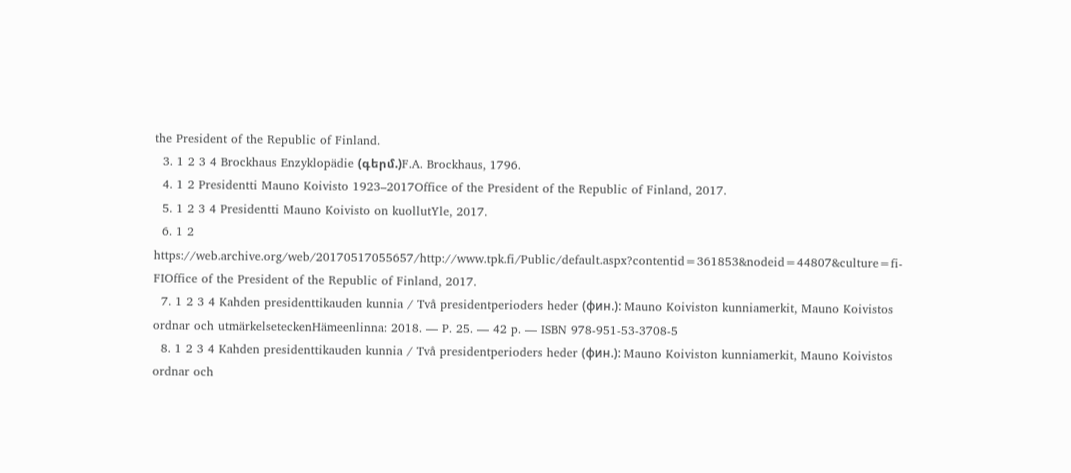the President of the Republic of Finland.
  3. 1 2 3 4 Brockhaus Enzyklopädie (գերմ.)F.A. Brockhaus, 1796.
  4. 1 2 Presidentti Mauno Koivisto 1923–2017Office of the President of the Republic of Finland, 2017.
  5. 1 2 3 4 Presidentti Mauno Koivisto on kuollutYle, 2017.
  6. 1 2 https://web.archive.org/web/20170517055657/http://www.tpk.fi/Public/default.aspx?contentid=361853&nodeid=44807&culture=fi-FIOffice of the President of the Republic of Finland, 2017.
  7. 1 2 3 4 Kahden presidenttikauden kunnia / Två presidentperioders heder (фин.): Mauno Koiviston kunniamerkit, Mauno Koivistos ordnar och utmärkelseteckenHämeenlinna: 2018. — P. 25. — 42 p. — ISBN 978-951-53-3708-5
  8. 1 2 3 4 Kahden presidenttikauden kunnia / Två presidentperioders heder (фин.): Mauno Koiviston kunniamerkit, Mauno Koivistos ordnar och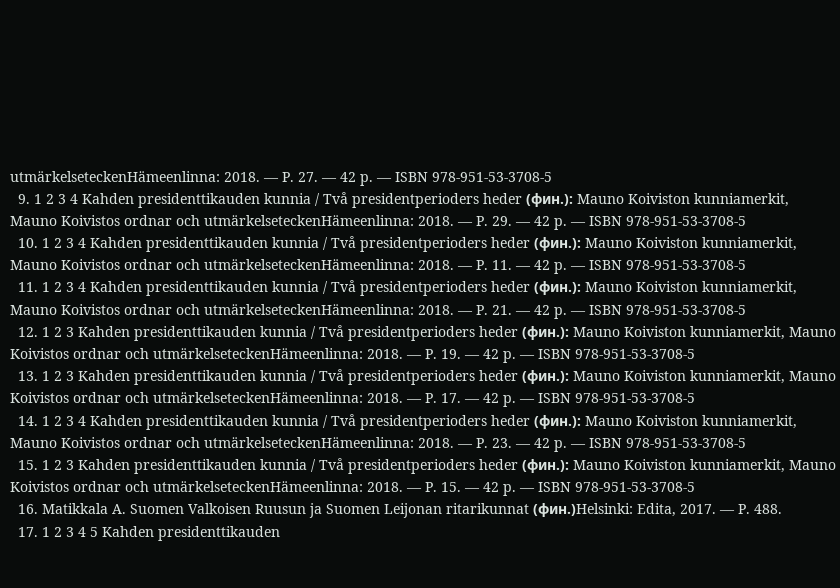utmärkelseteckenHämeenlinna: 2018. — P. 27. — 42 p. — ISBN 978-951-53-3708-5
  9. 1 2 3 4 Kahden presidenttikauden kunnia / Två presidentperioders heder (фин.): Mauno Koiviston kunniamerkit, Mauno Koivistos ordnar och utmärkelseteckenHämeenlinna: 2018. — P. 29. — 42 p. — ISBN 978-951-53-3708-5
  10. 1 2 3 4 Kahden presidenttikauden kunnia / Två presidentperioders heder (фин.): Mauno Koiviston kunniamerkit, Mauno Koivistos ordnar och utmärkelseteckenHämeenlinna: 2018. — P. 11. — 42 p. — ISBN 978-951-53-3708-5
  11. 1 2 3 4 Kahden presidenttikauden kunnia / Två presidentperioders heder (фин.): Mauno Koiviston kunniamerkit, Mauno Koivistos ordnar och utmärkelseteckenHämeenlinna: 2018. — P. 21. — 42 p. — ISBN 978-951-53-3708-5
  12. 1 2 3 Kahden presidenttikauden kunnia / Två presidentperioders heder (фин.): Mauno Koiviston kunniamerkit, Mauno Koivistos ordnar och utmärkelseteckenHämeenlinna: 2018. — P. 19. — 42 p. — ISBN 978-951-53-3708-5
  13. 1 2 3 Kahden presidenttikauden kunnia / Två presidentperioders heder (фин.): Mauno Koiviston kunniamerkit, Mauno Koivistos ordnar och utmärkelseteckenHämeenlinna: 2018. — P. 17. — 42 p. — ISBN 978-951-53-3708-5
  14. 1 2 3 4 Kahden presidenttikauden kunnia / Två presidentperioders heder (фин.): Mauno Koiviston kunniamerkit, Mauno Koivistos ordnar och utmärkelseteckenHämeenlinna: 2018. — P. 23. — 42 p. — ISBN 978-951-53-3708-5
  15. 1 2 3 Kahden presidenttikauden kunnia / Två presidentperioders heder (фин.): Mauno Koiviston kunniamerkit, Mauno Koivistos ordnar och utmärkelseteckenHämeenlinna: 2018. — P. 15. — 42 p. — ISBN 978-951-53-3708-5
  16. Matikkala A. Suomen Valkoisen Ruusun ja Suomen Leijonan ritarikunnat (фин.)Helsinki: Edita, 2017. — P. 488.
  17. 1 2 3 4 5 Kahden presidenttikauden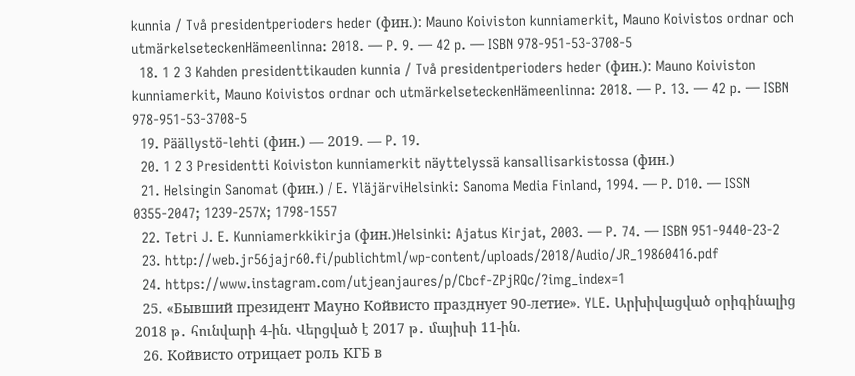kunnia / Två presidentperioders heder (фин.): Mauno Koiviston kunniamerkit, Mauno Koivistos ordnar och utmärkelseteckenHämeenlinna: 2018. — P. 9. — 42 p. — ISBN 978-951-53-3708-5
  18. 1 2 3 Kahden presidenttikauden kunnia / Två presidentperioders heder (фин.): Mauno Koiviston kunniamerkit, Mauno Koivistos ordnar och utmärkelseteckenHämeenlinna: 2018. — P. 13. — 42 p. — ISBN 978-951-53-3708-5
  19. Päällystö-lehti (фин.) — 2019. — P. 19.
  20. 1 2 3 Presidentti Koiviston kunniamerkit näyttelyssä kansallisarkistossa (фин.)
  21. Helsingin Sanomat (фин.) / E. YläjärviHelsinki: Sanoma Media Finland, 1994. — P. D10. — ISSN 0355-2047; 1239-257X; 1798-1557
  22. Tetri J. E. Kunniamerkkikirja (фин.)Helsinki: Ajatus Kirjat, 2003. — P. 74. — ISBN 951-9440-23-2
  23. http://web.jr56jajr60.fi/publichtml/wp-content/uploads/2018/Audio/JR_19860416.pdf
  24. https://www.instagram.com/utjeanjaures/p/Cbcf-ZPjRQc/?img_index=1
  25. «Бывший президент Мауно Койвисто празднует 90-летие». YLE. Արխիվացված օրիգինալից 2018 թ․ հունվարի 4-ին. Վերցված է 2017 թ․ մայիսի 11-ին.
  26. Койвисто отрицает роль КГБ в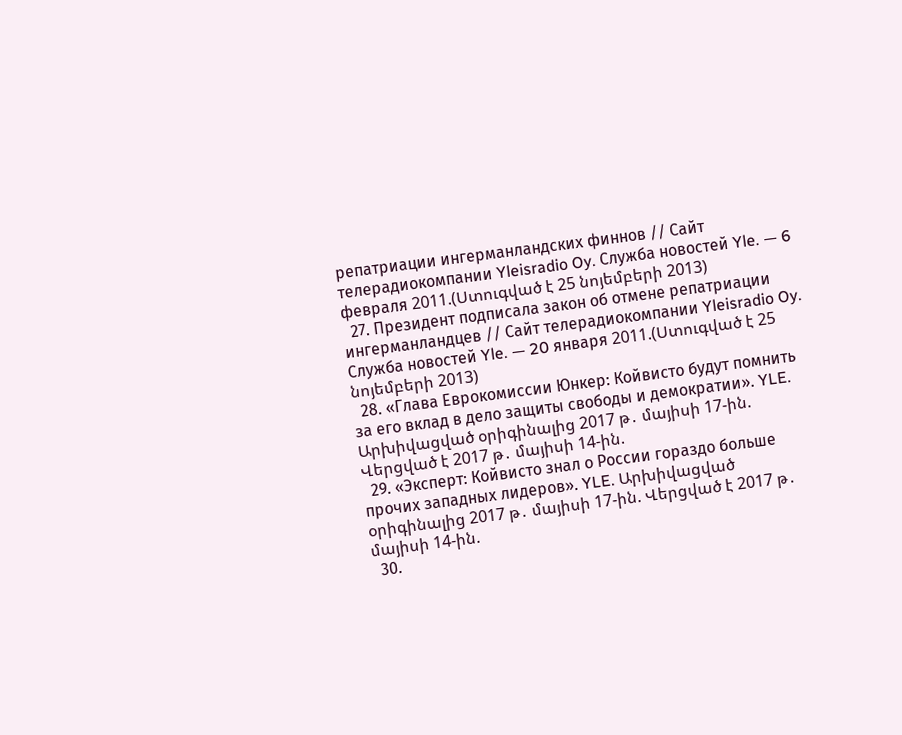репатриации ингерманландских финнов // Сайт телерадиокомпании Yleisradio Oy. Служба новостей Yle. — 6 февраля 2011.(Ստուգված է 25 նոյեմբերի 2013)
  27. Президент подписала закон об отмене репатриации ингерманландцев // Сайт телерадиокомпании Yleisradio Oy. Служба новостей Yle. — 20 января 2011.(Ստուգված է 25 նոյեմբերի 2013)
  28. «Глава Еврокомиссии Юнкер: Койвисто будут помнить за его вклад в дело защиты свободы и демократии». YLE. Արխիվացված օրիգինալից 2017 թ․ մայիսի 17-ին. Վերցված է 2017 թ․ մայիսի 14-ին.
  29. «Эксперт: Койвисто знал о России гораздо больше прочих западных лидеров». YLE. Արխիվացված օրիգինալից 2017 թ․ մայիսի 17-ին. Վերցված է 2017 թ․ մայիսի 14-ին.
  30.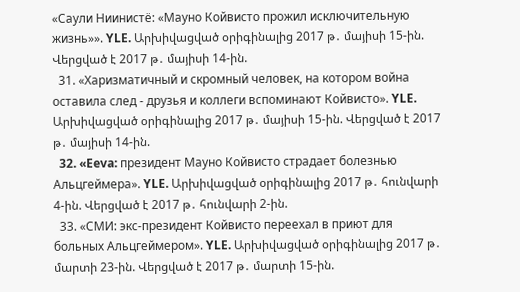«Саули Ниинистё: «Мауно Койвисто прожил исключительную жизнь»». YLE. Արխիվացված օրիգինալից 2017 թ․ մայիսի 15-ին. Վերցված է 2017 թ․ մայիսի 14-ին.
  31. «Харизматичный и скромный человек, на котором война оставила след - друзья и коллеги вспоминают Койвисто». YLE. Արխիվացված օրիգինալից 2017 թ․ մայիսի 15-ին. Վերցված է 2017 թ․ մայիսի 14-ին.
  32. «Eeva: президент Мауно Койвисто страдает болезнью Альцгеймера». YLE. Արխիվացված օրիգինալից 2017 թ․ հունվարի 4-ին. Վերցված է 2017 թ․ հունվարի 2-ին.
  33. «СМИ: экс-президент Койвисто переехал в приют для больных Альцгеймером». YLE. Արխիվացված օրիգինալից 2017 թ․ մարտի 23-ին. Վերցված է 2017 թ․ մարտի 15-ին.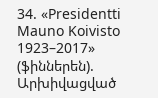34. «Presidentti Mauno Koivisto 1923–2017» (ֆիններեն). Արխիվացված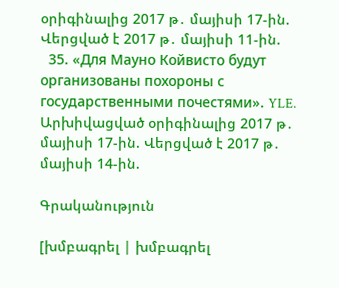օրիգինալից 2017 թ․ մայիսի 17-ին. Վերցված է 2017 թ․ մայիսի 11-ին.
  35. «Для Мауно Койвисто будут организованы похороны с государственными почестями». YLE. Արխիվացված օրիգինալից 2017 թ․ մայիսի 17-ին. Վերցված է 2017 թ․ մայիսի 14-ին.

Գրականություն

[խմբագրել | խմբագրել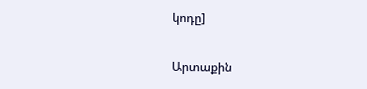կոդը]

Արտաքին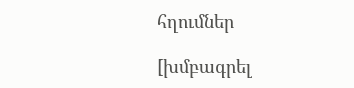հղումներ

[խմբագրել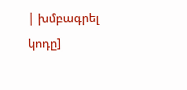| խմբագրել կոդը]